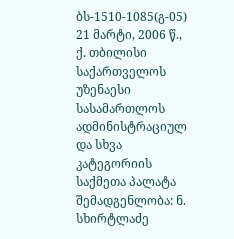ბს-1510-1085(გ-05) 21 მარტი, 2006 წ., ქ. თბილისი
საქართველოს უზენაესი სასამართლოს ადმინისტრაციულ და სხვა კატეგორიის საქმეთა პალატა
შემადგენლობა: ნ. სხირტლაძე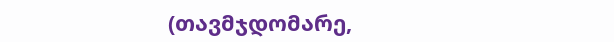(თავმჯდომარე,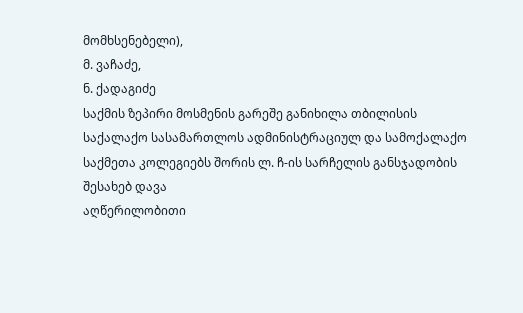მომხსენებელი),
მ. ვაჩაძე,
ნ. ქადაგიძე
საქმის ზეპირი მოსმენის გარეშე განიხილა თბილისის საქალაქო სასამართლოს ადმინისტრაციულ და სამოქალაქო საქმეთა კოლეგიებს შორის ლ. ჩ-ის სარჩელის განსჯადობის შესახებ დავა
აღწერილობითი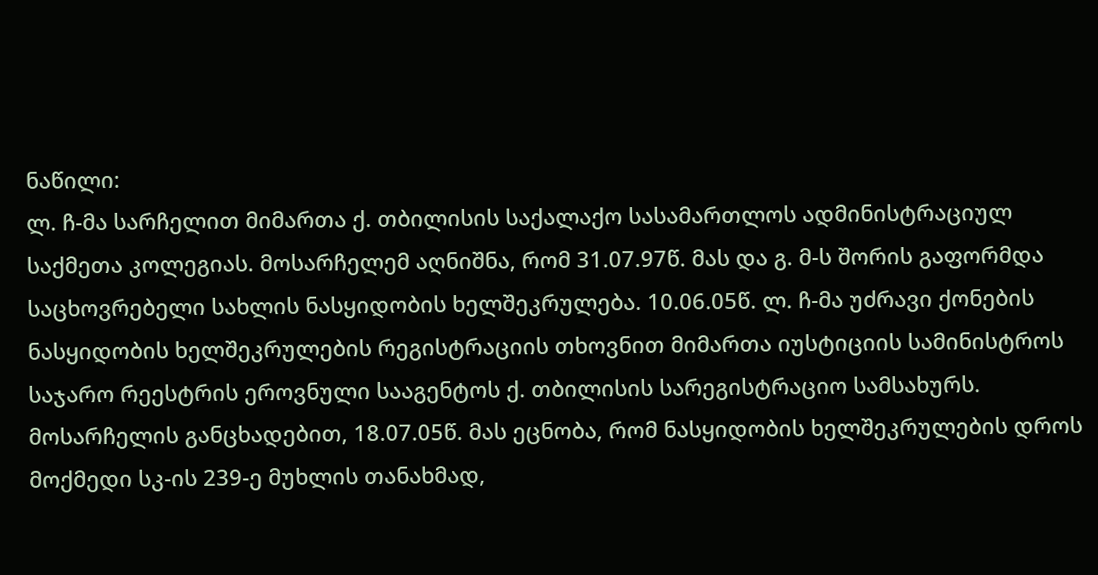ნაწილი:
ლ. ჩ-მა სარჩელით მიმართა ქ. თბილისის საქალაქო სასამართლოს ადმინისტრაციულ საქმეთა კოლეგიას. მოსარჩელემ აღნიშნა, რომ 31.07.97წ. მას და გ. მ-ს შორის გაფორმდა საცხოვრებელი სახლის ნასყიდობის ხელშეკრულება. 10.06.05წ. ლ. ჩ-მა უძრავი ქონების ნასყიდობის ხელშეკრულების რეგისტრაციის თხოვნით მიმართა იუსტიციის სამინისტროს საჯარო რეესტრის ეროვნული სააგენტოს ქ. თბილისის სარეგისტრაციო სამსახურს. მოსარჩელის განცხადებით, 18.07.05წ. მას ეცნობა, რომ ნასყიდობის ხელშეკრულების დროს მოქმედი სკ-ის 239-ე მუხლის თანახმად,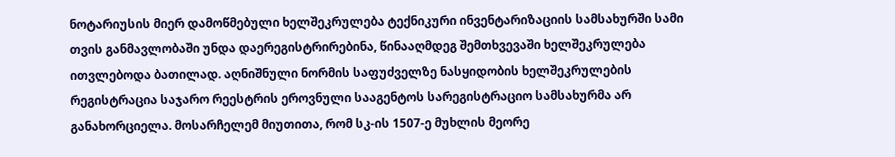ნოტარიუსის მიერ დამოწმებული ხელშეკრულება ტექნიკური ინვენტარიზაციის სამსახურში სამი თვის განმავლობაში უნდა დაერეგისტრირებინა, წინააღმდეგ შემთხვევაში ხელშეკრულება ითვლებოდა ბათილად. აღნიშნული ნორმის საფუძველზე ნასყიდობის ხელშეკრულების რეგისტრაცია საჯარო რეესტრის ეროვნული სააგენტოს სარეგისტრაციო სამსახურმა არ განახორციელა. მოსარჩელემ მიუთითა, რომ სკ-ის 1507-ე მუხლის მეორე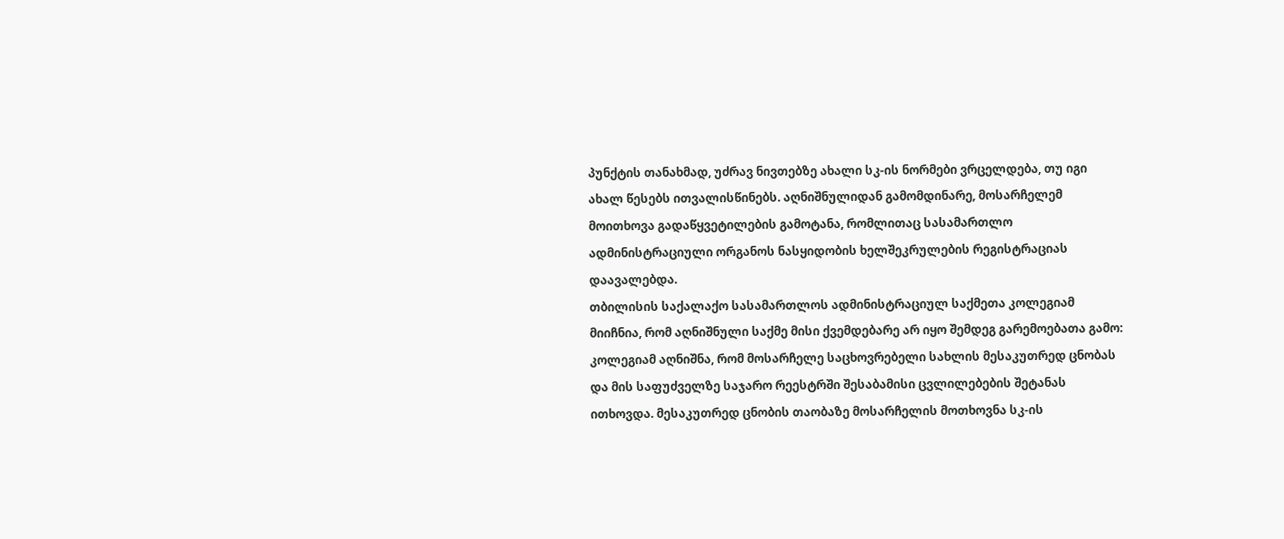პუნქტის თანახმად, უძრავ ნივთებზე ახალი სკ-ის ნორმები ვრცელდება, თუ იგი ახალ წესებს ითვალისწინებს. აღნიშნულიდან გამომდინარე, მოსარჩელემ მოითხოვა გადაწყვეტილების გამოტანა, რომლითაც სასამართლო ადმინისტრაციული ორგანოს ნასყიდობის ხელშეკრულების რეგისტრაციას დაავალებდა.
თბილისის საქალაქო სასამართლოს ადმინისტრაციულ საქმეთა კოლეგიამ მიიჩნია, რომ აღნიშნული საქმე მისი ქვემდებარე არ იყო შემდეგ გარემოებათა გამო: კოლეგიამ აღნიშნა, რომ მოსარჩელე საცხოვრებელი სახლის მესაკუთრედ ცნობას და მის საფუძველზე საჯარო რეესტრში შესაბამისი ცვლილებების შეტანას ითხოვდა. მესაკუთრედ ცნობის თაობაზე მოსარჩელის მოთხოვნა სკ-ის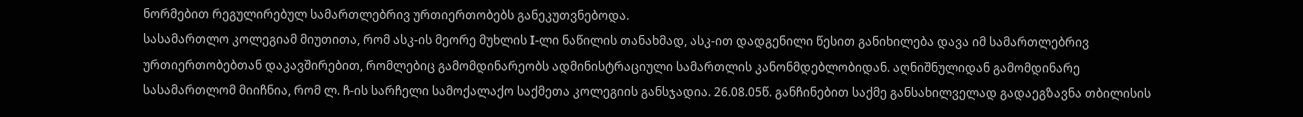ნორმებით რეგულირებულ სამართლებრივ ურთიერთობებს განეკუთვნებოდა.
სასამართლო კოლეგიამ მიუთითა, რომ ასკ-ის მეორე მუხლის I-ლი ნაწილის თანახმად, ასკ-ით დადგენილი წესით განიხილება დავა იმ სამართლებრივ ურთიერთობებთან დაკავშირებით, რომლებიც გამომდინარეობს ადმინისტრაციული სამართლის კანონმდებლობიდან. აღნიშნულიდან გამომდინარე სასამართლომ მიიჩნია, რომ ლ. ჩ-ის სარჩელი სამოქალაქო საქმეთა კოლეგიის განსჯადია. 26.08.05წ. განჩინებით საქმე განსახილველად გადაეგზავნა თბილისის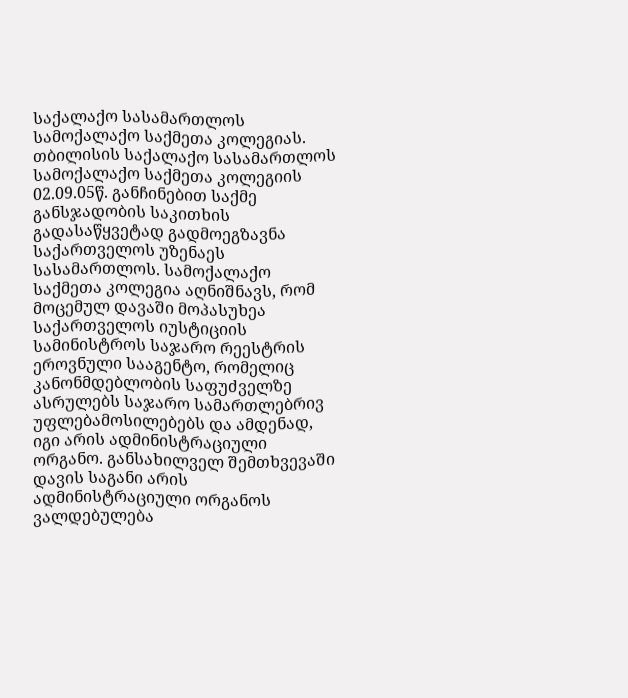საქალაქო სასამართლოს სამოქალაქო საქმეთა კოლეგიას.
თბილისის საქალაქო სასამართლოს სამოქალაქო საქმეთა კოლეგიის 02.09.05წ. განჩინებით საქმე განსჯადობის საკითხის გადასაწყვეტად გადმოეგზავნა საქართველოს უზენაეს სასამართლოს. სამოქალაქო საქმეთა კოლეგია აღნიშნავს, რომ მოცემულ დავაში მოპასუხეა საქართველოს იუსტიციის სამინისტროს საჯარო რეესტრის ეროვნული სააგენტო, რომელიც კანონმდებლობის საფუძველზე ასრულებს საჯარო სამართლებრივ უფლებამოსილებებს და ამდენად, იგი არის ადმინისტრაციული ორგანო. განსახილველ შემთხვევაში დავის საგანი არის ადმინისტრაციული ორგანოს ვალდებულება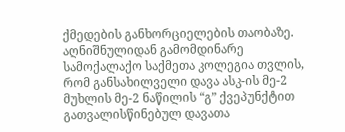ქმედების განხორციელების თაობაზე. აღნიშნულიდან გამომდინარე სამოქალაქო საქმეთა კოლეგია თვლის, რომ განსახილველი დავა ასკ-ის მე-2 მუხლის მე-2 ნაწილის “გ” ქვეპუნქტით გათვალისწინებულ დავათა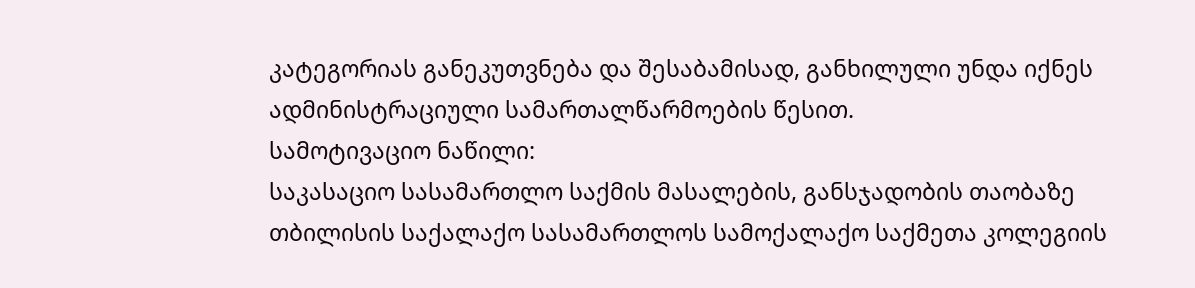კატეგორიას განეკუთვნება და შესაბამისად, განხილული უნდა იქნეს ადმინისტრაციული სამართალწარმოების წესით.
სამოტივაციო ნაწილი:
საკასაციო სასამართლო საქმის მასალების, განსჯადობის თაობაზე თბილისის საქალაქო სასამართლოს სამოქალაქო საქმეთა კოლეგიის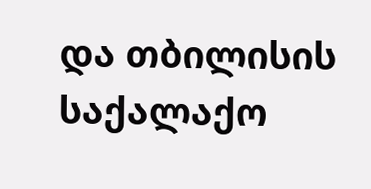და თბილისის საქალაქო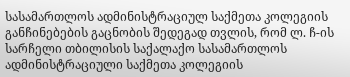სასამართლოს ადმინისტრაციულ საქმეთა კოლეგიის განჩინებების გაცნობის შედეგად თვლის, რომ ლ. ჩ-ის სარჩელი თბილისის საქალაქო სასამართლოს ადმინისტრაციული საქმეთა კოლეგიის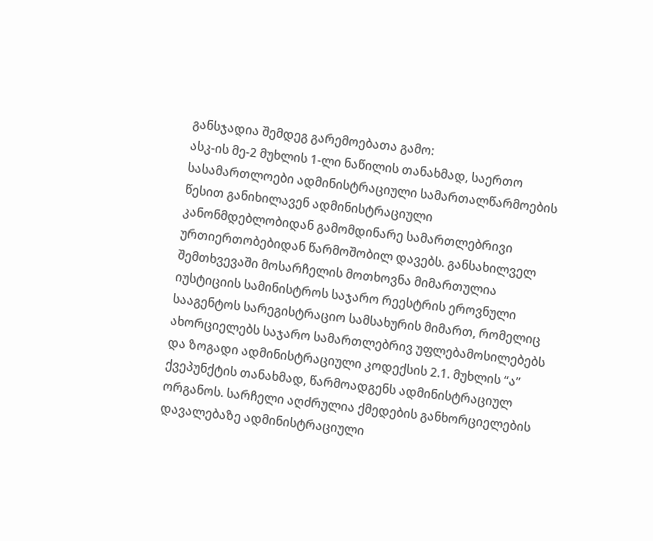განსჯადია შემდეგ გარემოებათა გამო:
ასკ-ის მე-2 მუხლის 1-ლი ნაწილის თანახმად, საერთო სასამართლოები ადმინისტრაციული სამართალწარმოების წესით განიხილავენ ადმინისტრაციული კანონმდებლობიდან გამომდინარე სამართლებრივი ურთიერთობებიდან წარმოშობილ დავებს. განსახილველ შემთხვევაში მოსარჩელის მოთხოვნა მიმართულია იუსტიციის სამინისტროს საჯარო რეესტრის ეროვნული სააგენტოს სარეგისტრაციო სამსახურის მიმართ, რომელიც ახორციელებს საჯარო სამართლებრივ უფლებამოსილებებს და ზოგადი ადმინისტრაციული კოდექსის 2.1. მუხლის “ა” ქვეპუნქტის თანახმად, წარმოადგენს ადმინისტრაციულ ორგანოს. სარჩელი აღძრულია ქმედების განხორციელების დავალებაზე ადმინისტრაციული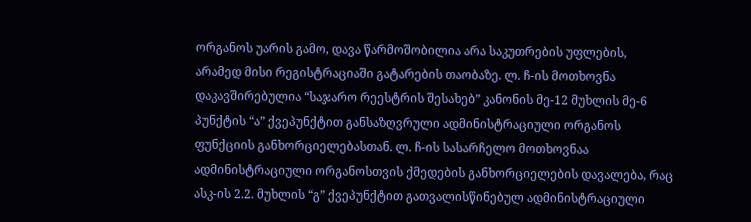ორგანოს უარის გამო, დავა წარმოშობილია არა საკუთრების უფლების, არამედ მისი რეგისტრაციაში გატარების თაობაზე. ლ. ჩ-ის მოთხოვნა დაკავშირებულია “საჯარო რეესტრის შესახებ” კანონის მე-12 მუხლის მე-6 პუნქტის “ა” ქვეპუნქტით განსაზღვრული ადმინისტრაციული ორგანოს ფუნქციის განხორციელებასთან. ლ. ჩ-ის სასარჩელო მოთხოვნაა ადმინისტრაციული ორგანოსთვის ქმედების განხორციელების დავალება, რაც ასკ-ის 2.2. მუხლის “გ” ქვეპუნქტით გათვალისწინებულ ადმინისტრაციული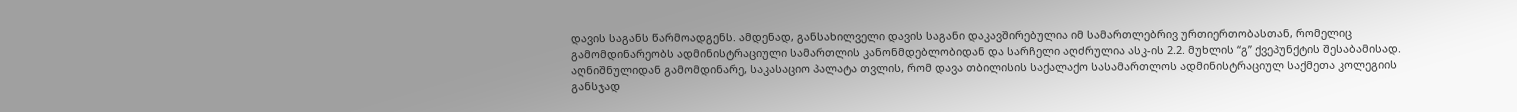დავის საგანს წარმოადგენს. ამდენად, განსახილველი დავის საგანი დაკავშირებულია იმ სამართლებრივ ურთიერთობასთან, რომელიც გამომდინარეობს ადმინისტრაციული სამართლის კანონმდებლობიდან და სარჩელი აღძრულია ასკ-ის 2.2. მუხლის “გ” ქვეპუნქტის შესაბამისად.
აღნიშნულიდან გამომდინარე, საკასაციო პალატა თვლის, რომ დავა თბილისის საქალაქო სასამართლოს ადმინისტრაციულ საქმეთა კოლეგიის განსჯად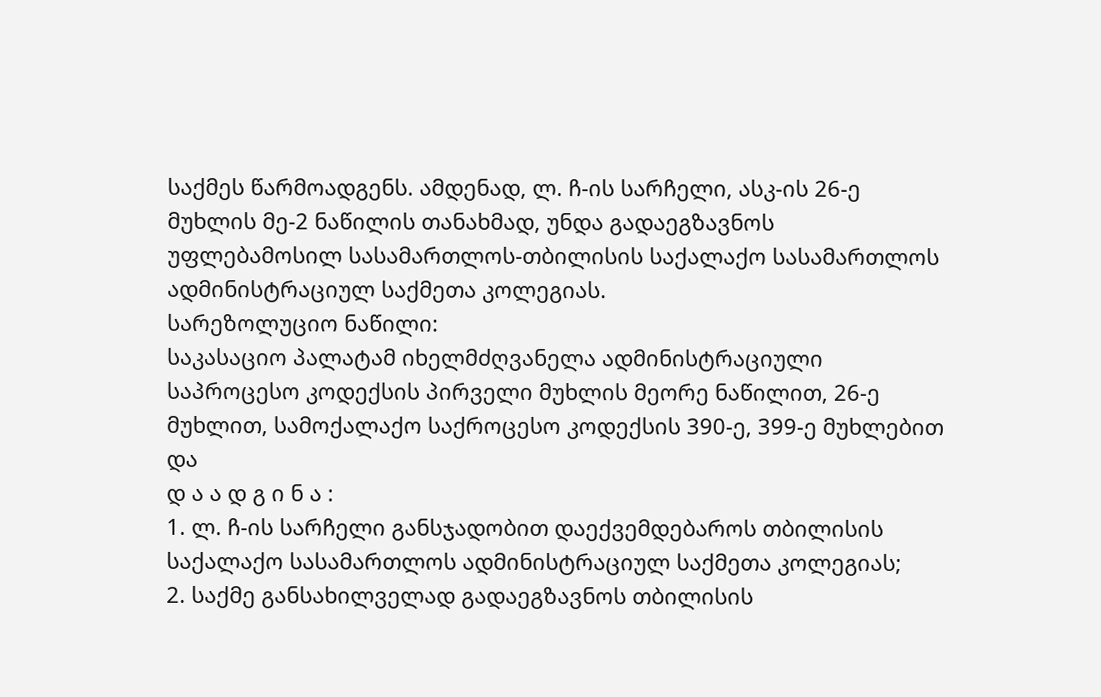საქმეს წარმოადგენს. ამდენად, ლ. ჩ-ის სარჩელი, ასკ-ის 26-ე მუხლის მე-2 ნაწილის თანახმად, უნდა გადაეგზავნოს უფლებამოსილ სასამართლოს-თბილისის საქალაქო სასამართლოს ადმინისტრაციულ საქმეთა კოლეგიას.
სარეზოლუციო ნაწილი:
საკასაციო პალატამ იხელმძღვანელა ადმინისტრაციული საპროცესო კოდექსის პირველი მუხლის მეორე ნაწილით, 26-ე მუხლით, სამოქალაქო საქროცესო კოდექსის 390-ე, 399-ე მუხლებით და
დ ა ა დ გ ი ნ ა :
1. ლ. ჩ-ის სარჩელი განსჯადობით დაექვემდებაროს თბილისის საქალაქო სასამართლოს ადმინისტრაციულ საქმეთა კოლეგიას;
2. საქმე განსახილველად გადაეგზავნოს თბილისის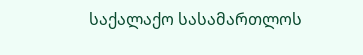საქალაქო სასამართლოს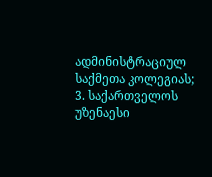ადმინისტრაციულ საქმეთა კოლეგიას;
3. საქართველოს უზენაესი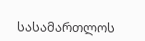სასამართლოს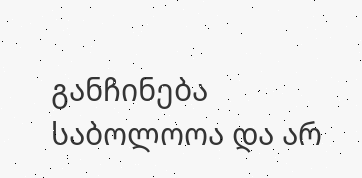განჩინება საბოლოოა და არ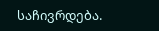საჩივრდება.